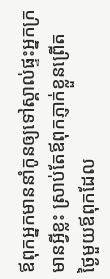ឪពុកអ្នកមាននាំកូនឲ្យទៅស្គាល់ផ្ទះអ្នកក្រមានអ្វីខ្លះ ស្រាប់តែឪពុកភ្ញាក់ខ្លួនព្រើត
ថ្ងៃមួយឪពុកដែល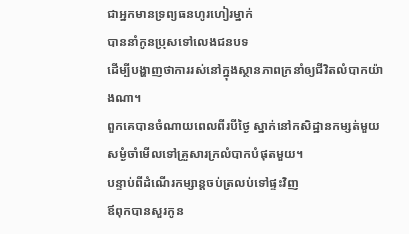ជាអ្នកមានទ្រព្យធនហូរហៀរម្នាក់
បាននាំកូនប្រុសទៅលេងជនបទ
ដើម្បីបង្ហាញថាការរស់នៅក្នុងស្ថានភាពក្រនាំឲ្យជីវិតលំបាកយ៉ាងណា។
ពួកគេបានចំណាយពេលពីរបីថ្ងៃ ស្នាក់នៅកសិដ្ឋានកម្សត់មួយ
សម្ងំចាំមើលទៅគ្រួសារក្រលំបាកបំផុតមួយ។
បន្ទាប់ពីដំណើរកម្សាន្តចប់ត្រលប់ទៅផ្ទះវិញ
ឪពុកបានសួរកូន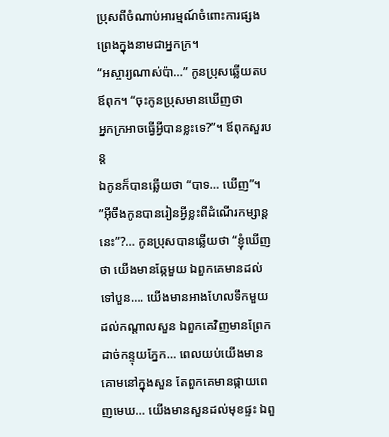ប្រុសពីចំណាប់អារម្មណ៍ចំពោះការផ្សងព្រេងក្នុងនាមជាអ្នកក្រ។
“អស្ចារ្យណាស់ប៉ា…” កូនប្រុសឆ្លើយតបឪពុក។ “ចុះកូនប្រុសមានឃើញថា
អ្នកក្រអាចធ្វើអ្វីបានខ្លះទេ?”។ ឪពុកសួរបន្ត
ឯកូនក៏បានឆ្លើយថា “បាទ… ឃើញ”។
”អ៊ីចឹងកូនបានរៀនអ្វីខ្លះពីដំណើរកម្សាន្តនេះ”?… កូនប្រុសបានឆ្លើយថា “ខ្ញុំឃើញថា យើងមានឆ្កែមួយ ឯពួកគេមានដល់ទៅបួន…. យើងមានអាងហែលទឹកមួយដល់កណ្ដាលសួន ឯពួកគេវិញមានព្រែកដាច់កន្ទុយភ្នែក… ពេលយប់យើងមានគោមនៅក្នុងសួន តែពួកគេមានផ្កាយពេញមេឃ… យើងមានសួនដល់មុខផ្ទះ ឯពួ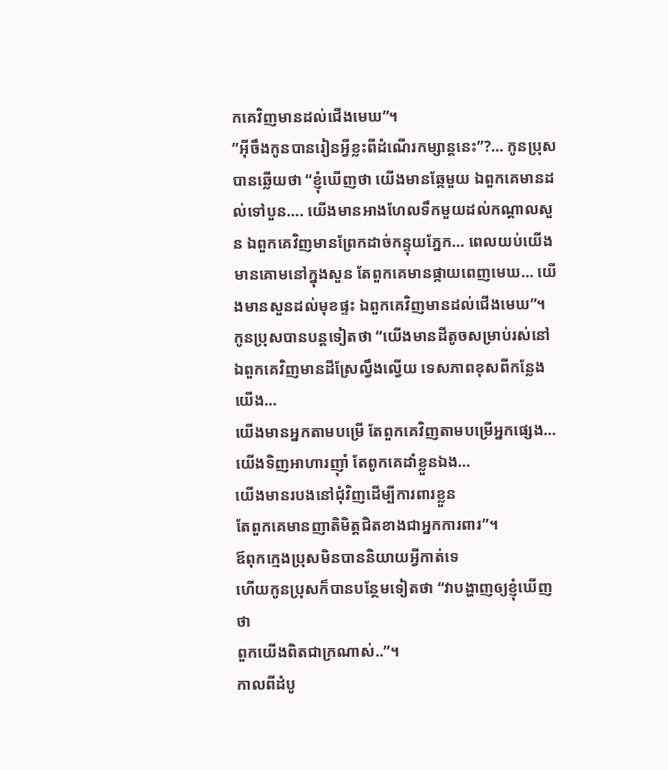កគេវិញមានដល់ជើងមេឃ”។
”អ៊ីចឹងកូនបានរៀនអ្វីខ្លះពីដំណើរកម្សាន្តនេះ”?… កូនប្រុសបានឆ្លើយថា “ខ្ញុំឃើញថា យើងមានឆ្កែមួយ ឯពួកគេមានដល់ទៅបួន…. យើងមានអាងហែលទឹកមួយដល់កណ្ដាលសួន ឯពួកគេវិញមានព្រែកដាច់កន្ទុយភ្នែក… ពេលយប់យើងមានគោមនៅក្នុងសួន តែពួកគេមានផ្កាយពេញមេឃ… យើងមានសួនដល់មុខផ្ទះ ឯពួកគេវិញមានដល់ជើងមេឃ”។
កូនប្រុសបានបន្តទៀតថា “យើងមានដីតូចសម្រាប់រស់នៅ
ឯពួកគេវិញមានដីស្រែល្វឹងល្វើយ ទេសភាពខុសពីកន្លែងយើង…
យើងមានអ្នកតាមបម្រើ តែពួកគេវិញតាមបម្រើអ្នកផ្សេង…
យើងទិញអាហារញ៉ាំ តែពូកគេដាំខ្លួនឯង…
យើងមានរបងនៅជុំវិញដើម្បីការពារខ្លួន
តែពួកគេមានញាតិមិត្តជិតខាងជាអ្នកការពារ”។
ឪពុកក្មេងប្រុសមិនបាននិយាយអ្វីកាត់ទេ
ហើយកូនប្រុសក៏បានបន្ថែមទៀតថា “វាបង្ហាញឲ្យខ្ញុំឃើញថា
ពួកយើងពិតជាក្រណាស់..”។
កាលពីដំបូ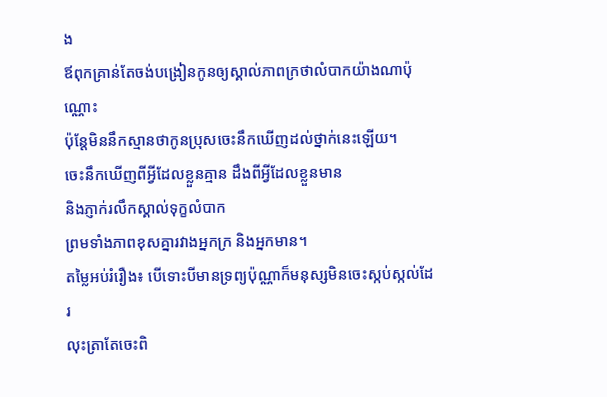ង
ឪពុកគ្រាន់តែចង់បង្រៀនកូនឲ្យស្គាល់ភាពក្រថាលំបាកយ៉ាងណាប៉ុណ្ណោះ
ប៉ុន្តែមិននឹកស្មានថាកូនប្រុសចេះនឹកឃើញដល់ថ្នាក់នេះឡើយ។
ចេះនឹកឃើញពីអ្វីដែលខ្លួនគ្មាន ដឹងពីអ្វីដែលខ្លួនមាន
និងភ្ញាក់រលឹកស្គាល់ទុក្ខលំបាក
ព្រមទាំងភាពខុសគ្នារវាងអ្នកក្រ និងអ្នកមាន។
តម្លៃអប់រំរឿង៖ បើទោះបីមានទ្រព្យប៉ុណ្ណាក៏មនុស្សមិនចេះស្កប់ស្កល់ដែរ
លុះត្រាតែចេះពិ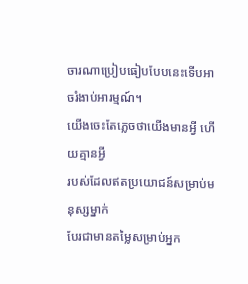ចារណាប្រៀបធៀបបែបនេះទើបអាចរំងាប់អារម្មណ៍។
យើងចេះតែភ្លេចថាយើងមានអ្វី ហើយគ្មានអ្វី
របស់ដែលឥតប្រយោជន៍សម្រាប់មនុស្សម្នាក់
បែរជាមានតម្លៃសម្រាប់អ្នក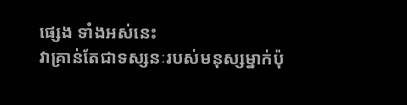ផ្សេង ទាំងអស់នេះ
វាគ្រាន់តែជាទស្សនៈរបស់មនុស្សម្នាក់ប៉ុ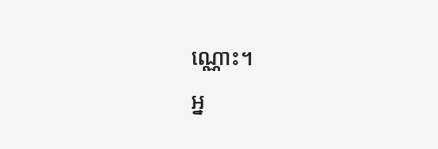ណ្ណោះ។
អ្ន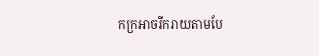កក្រអាចរីករាយតាមបែ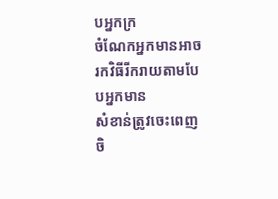បអ្នកក្រ
ចំណែកអ្នកមានអាចរកវិធីរីករាយតាមបែបអ្នកមាន
សំខាន់ត្រូវចេះពេញចិ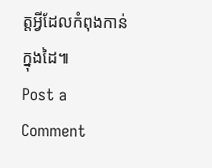ត្តអ្វីដែលកំពុងកាន់ក្នុងដៃ៕
Post a Comment